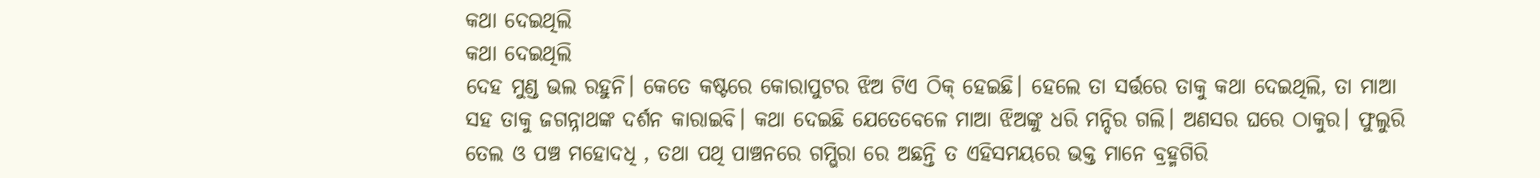କଥା ଦେଇଥିଲି
କଥା ଦେଇଥିଲି
ଦେହ ମୁଣ୍ଡ ଭଲ ରହୁନି। କେତେ କଷ୍ଟରେ କୋରାପୁଟର ଝିଅ ଟିଏ ଠିକ୍ ହେଇଛି। ହେଲେ ତା ସର୍ତ୍ତରେ ତାକୁ କଥା ଦେଇଥିଲି, ତା ମାଆ ସହ ତାକୁ ଜଗନ୍ନାଥଙ୍କ ଦର୍ଶନ କାରାଇବି। କଥା ଦେଇଛି ଯେତେବେଳେ ମାଆ ଝିଅଙ୍କୁ ଧରି ମନ୍ଦିର ଗଲି। ଅଣସର ଘରେ ଠାକୁର। ଫୁଲୁରି ତେଲ ଓ ପଞ୍ଚ ମହୋଦଧି , ତଥା ପଥି ପାଞ୍ଚନରେ ଗମ୍ଭିରା ରେ ଅଛନ୍ତି ତ ଏହିସମୟରେ ଭକ୍ତ ମାନେ ବ୍ରହ୍ମଗିରି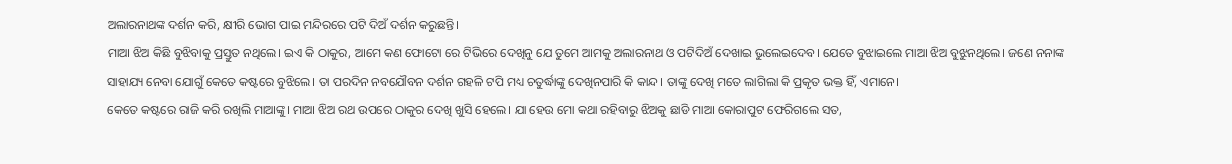ଅଲାରନାଥଙ୍କ ଦର୍ଶନ କରି, କ୍ଷୀରି ଭୋଗ ପାଇ ମନ୍ଦିରରେ ପଟି ଦିଅଁ ଦର୍ଶନ କରୁଛନ୍ତି।
ମାଆ ଝିଅ କିଛି ବୁଝିବାକୁ ପ୍ରସ୍ତୁତ ନଥିଲେ। ଇଏ କି ଠାକୁର, ଆମେ କଣ ଫୋଟୋ ରେ ଟିଭିରେ ଦେଖିନୁ ଯେ ତୁମେ ଆମକୁ ଅଲାରନାଥ ଓ ପଟିଦିଅଁ ଦେଖାଇ ଭୁଲେଇଦେବ। ଯେତେ ବୁଝାଇଲେ ମାଆ ଝିଅ ବୁଝୁନଥିଲେ। ଜଣେ ନନାଙ୍କ ସାହାଯ୍ୟ ନେବା ଯୋଗୁଁ କେତେ କଷ୍ଟରେ ବୁଝିଲେ। ତା ପରଦିନ ନବଯୌବନ ଦର୍ଶନ ଗହଳି ଟପି ମଧ୍ୟ ଚତୁର୍ଦ୍ଧାଙ୍କୁ ଦେଖିନପାରି କି କାନ୍ଦ। ତାଙ୍କୁ ଦେଖି ମତେ ଲାଗିଲା କି ପ୍ରକୃତ ଭକ୍ତ ହିଁ, ଏମାନେ।
କେତେ କଷ୍ଟରେ ରାଜି କରି ରଖିଲି ମାଆଙ୍କୁ। ମାଆ ଝିଅ ରଥ ଉପରେ ଠାକୁର ଦେଖି ଖୁସି ହେଲେ। ଯା ହେଉ ମୋ କଥା ରହିବାରୁ ଝିଅକୁ ଛାଡି ମାଆ କୋରାପୁଟ ଫେରିଗଲେ ସତ,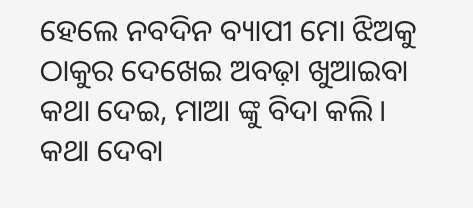ହେଲେ ନବଦିନ ବ୍ୟାପୀ ମୋ ଝିଅକୁ ଠାକୁର ଦେଖେଇ ଅବଢ଼ା ଖୁଆଇବା କଥା ଦେଇ, ମାଆ ଙ୍କୁ ବିଦା କଲି। କଥା ଦେବା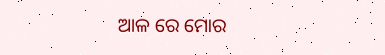ଆଳ ରେ ମୋର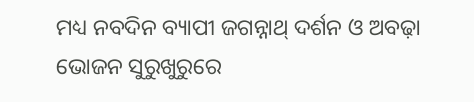ମଧ୍ୟ ନବଦିନ ବ୍ୟାପୀ ଜଗନ୍ନାଥ୍ ଦର୍ଶନ ଓ ଅବଢ଼ା ଭୋଜନ ସୁରୁଖୁରୁରେ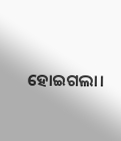ହୋଇଗଲା।